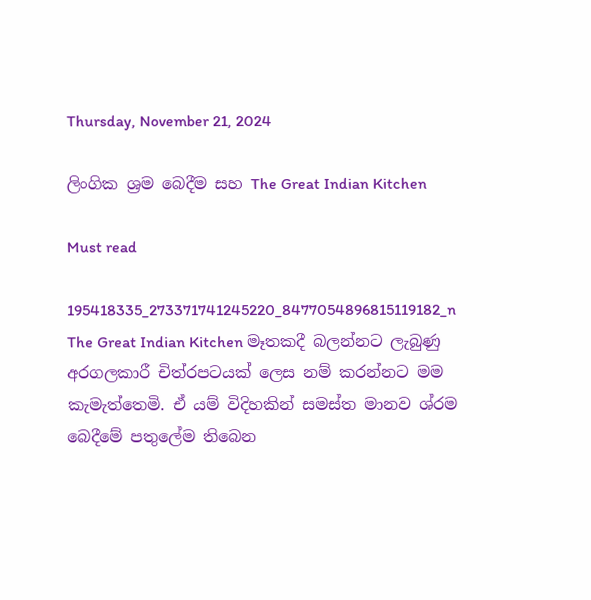Thursday, November 21, 2024

ලිංගික ශ්‍රම බෙදීම සහ The Great Indian Kitchen

Must read

195418335_273371741245220_8477054896815119182_n
The Great Indian Kitchen මෑතකදී බලන්නට ලැබුණු අරගලකාරී චිත්රපටයක් ලෙස නම් කරන්නට මම කැමැත්තෙමි. ඒ යම් විදිහකින් සමස්ත මානව ශ්රම බෙදීමේ පතුලේම තිබෙන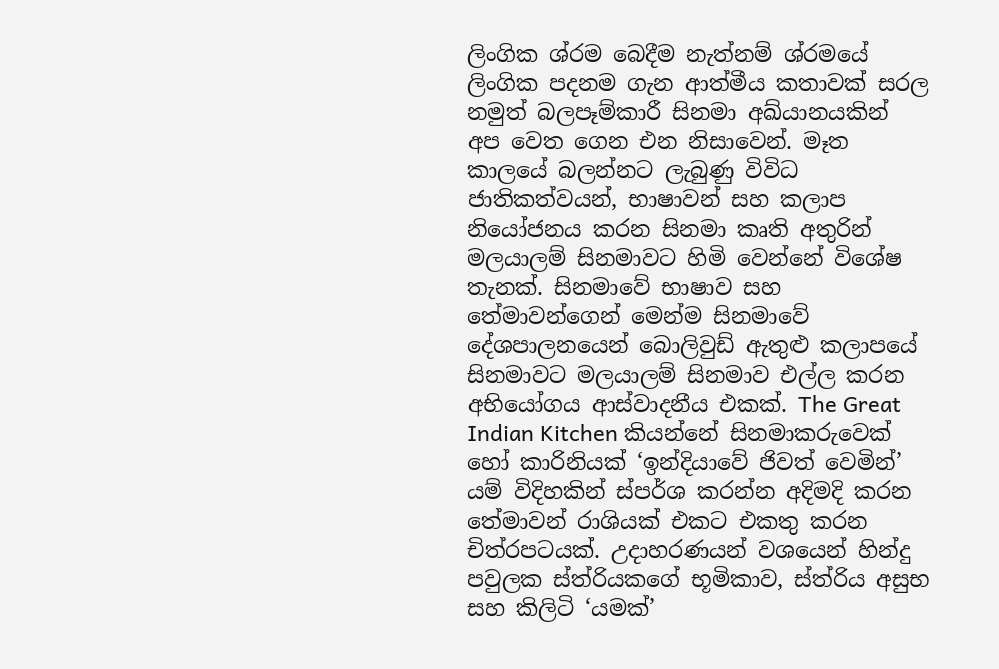ලිංගික ශ්රම බෙදීම නැත්නම් ශ්රමයේ ලිංගික පදනම ගැන ආත්මීය කතාවක් සරල නමුත් බලපෑම්කාරී සිනමා අඛ්යානයකින් අප වෙත ගෙන එන නිසාවෙන්. මෑත කාලයේ බලන්නට ලැබුණු විවිධ ජාතිකත්වයන්, භාෂාවන් සහ කලාප නියෝජනය කරන සිනමා කෘති අතුරින් මලයාලම් සිනමාවට හිමි වෙන්නේ විශේෂ තැනක්. සිනමාවේ භාෂාව සහ තේමාවන්ගෙන් මෙන්ම සිනමාවේ දේශපාලනයෙන් බොලිවුඩ් ඇතුළු කලාපයේ සිනමාවට මලයාලම් සිනමාව එල්ල කරන අභියෝගය ආස්වාදනීය එකක්. The Great Indian Kitchen කියන්නේ සිනමාකරුවෙක් හෝ කාරිනියක් ‘ඉන්දියාවේ ජිවත් වෙමින්’ යම් විදිහකින් ස්පර්ශ කරන්න අදිමදි කරන තේමාවන් රාශියක් එකට එකතු කරන චිත්රපටයක්. උදාහරණයන් වශයෙන් හින්දු පවුලක ස්ත්රියකගේ භූමිකාව, ස්ත්රිය අසුභ සහ කිලිටි ‘යමක්’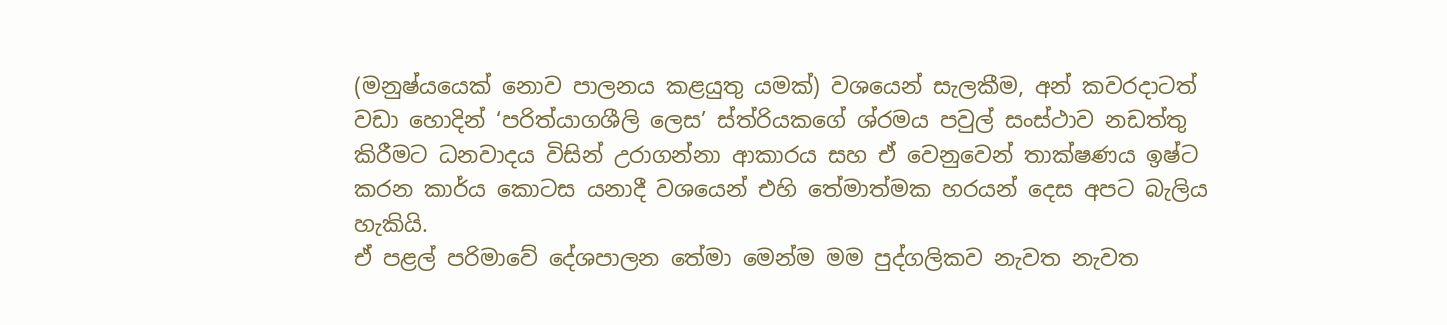(මනුෂ්යයෙක් නොව පාලනය කළයුතු යමක්) වශයෙන් සැලකීම, අන් කවරදාටත් වඩා හොදින් ‘පරිත්යාගශීලි ලෙස’ ස්ත්රියකගේ ශ්රමය පවුල් සංස්ථාව නඩත්තු කිරීමට ධනවාදය විසින් උරාගන්නා ආකාරය සහ ඒ වෙනුවෙන් තාක්ෂණය ඉෂ්ට කරන කාර්ය කොටස යනාදී වශයෙන් එහි තේමාත්මක හරයන් දෙස අපට බැලිය හැකියි.
ඒ පළල් පරිමාවේ දේශපාලන තේමා මෙන්ම මම පුද්ගලිකව නැවත නැවත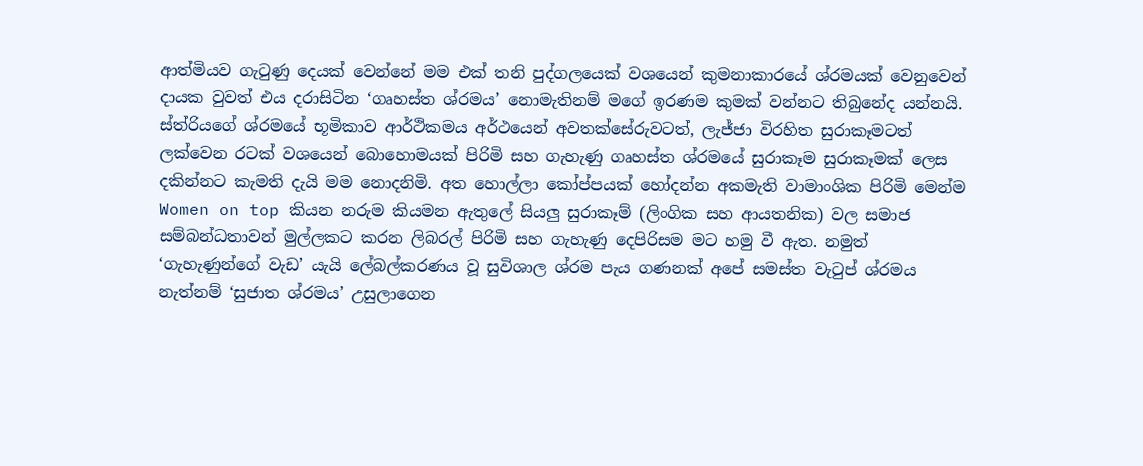ආත්මියව ගැටුණු දෙයක් වෙන්නේ මම එක් තනි පුද්ගලයෙක් වශයෙන් කුමනාකාරයේ ශ්රමයක් වෙනුවෙන් දායක වුවත් එය දරාසිටින ‘ගෘහස්ත ශ්රමය’ නොමැතිනම් මගේ ඉරණම කුමක් වන්නට තිබුනේද යන්නයි. ස්ත්රියගේ ශ්රමයේ භූමිකාව ආර්ථිකමය අර්ථයෙන් අවතක්සේරුවටත්, ලැජ්ජා විරහිත සුරාකෑමටත් ලක්වෙන රටක් වශයෙන් බොහොමයක් පිරිමි සහ ගැහැණු ගෘහස්ත ශ්රමයේ සුරාකෑම සුරාකෑමක් ලෙස දකින්නට කැමති දැයි මම නොදනිමි. අත හොල්ලා කෝප්පයක් හෝදන්න අකමැති වාමාංශික පිරිමි මෙන්ම Women on top කියන නරුම කියමන ඇතුලේ සියලු සුරාකෑම් (ලිංගික සහ ආයතනික) වල සමාජ සම්බන්ධතාවන් මුල්ලකට කරන ලිබරල් පිරිමි සහ ගැහැණු දෙපිරිසම මට හමු වී ඇත. නමුත් ‘ගැහැණුන්ගේ වැඩ’ යැයි ලේබල්කරණය වූ සුවිශාල ශ්රම පැය ගණනක් අපේ සමස්ත වැටුප් ශ්රමය නැත්නම් ‘සුජාත ශ්රමය’ උසුලාගෙන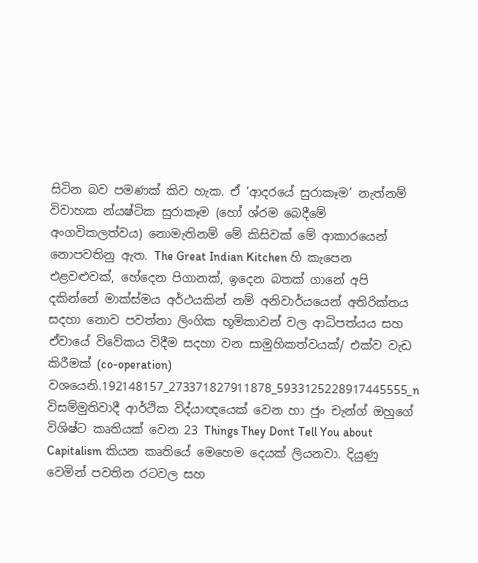සිටින බව පමණක් කිව හැක. ඒ ‘ආදරයේ සුරාකෑම’ නැත්නම් විවාහක න්යෂ්ටික සුරාකෑම (හෝ ශ්රම බෙදීමේ අංගවිකලත්වය) නොමැතිනම් මේ කිසිවක් මේ ආකාරයෙන් නොපවතිනු ඇත. The Great Indian Kitchen හි කැපෙන එළවළුවක්, හේදෙන පිගානක්, ඉදෙන බතක් ගානේ අපි දකින්නේ මාක්ස්මය අර්ථයකින් නම් අනිවාර්යයෙන් අතිරික්තය සදහා නොව පවත්නා ලිංගික භූමිකාවන් වල ආධිපත්යය සහ ඒවායේ විවේකය විදීම සදහා වන සාමුහිකත්වයක්/ එක්ව වැඩ කිරීමක් (co-operation) වශයෙනි.192148157_273371827911878_5933125228917445555_n
විසම්මුතිවාදී ආර්ථික විද්යාඥයෙක් වෙන හා ජුං චැන්ග් ඔහුගේ විශිෂ්ට කෘතියක් වෙන 23 Things They Dont Tell You about Capitalism කියන කෘතියේ මෙහෙම දෙයක් ලියනවා. දියුණු වෙමින් පවතින රටවල සහ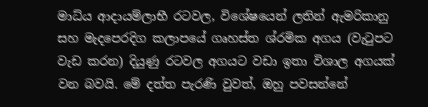මාධ්ය ආදායම්ලාභී රටවල, විශේෂයෙන් ලතින් ඇමරිකානු සහ මැදපෙරදිග කලාපයේ ගෘහස්ත ශ්රමික අගය (වැටුපට වැඩ කරන) දියුණු රටවල අගයට වඩා ඉතා විශාල අගයක් වන බවයි. මේ දත්ත පැරණි වුවත්, ඔහු පවසන්නේ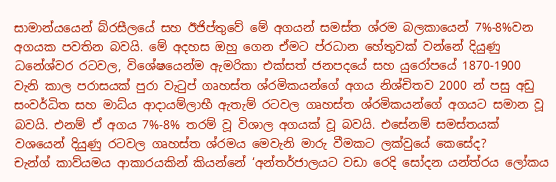සාමාන්යයෙන් බ්රසීලයේ සහ ඊජිප්තුවේ මේ අගයන් සමස්ත ශ්රම බලකායෙන් 7%-8%වන අගයක පවතින බවයි. මේ අදහස ඔහු ගෙන ඒමට ප්රධාන හේතුවක් වන්නේ දියුණු ධනේශ්වර රටවල, විශේෂයෙන්ම ඇමරිකා එක්සත් ජනපදයේ සහ යුරෝපයේ 1870-1900 වැනි කාල පරාසයක් පුරා වැටුප් ගෘහස්ත ශ්රමිකයන්ගේ අගය නිශ්චිතව 2000 න් පසු අඩු සංවර්ධිත සහ මාධ්ය ආදායම්ලාභී ඇතැම් රටවල ගෘහස්ත ශ්රමිකයන්ගේ අගයට සමාන වූ බවයි. එනම් ඒ අගය 7%-8% තරම් වූ විශාල අගයක් වූ බවයි. එසේනම් සමස්තයක් වශයෙන් දියුණු රටවල ගෘහස්ත ශ්රමය මෙවැනි මාරු වීමකට ලක්වුයේ කෙසේද?
චැන්ග් කාව්යමය ආකාරයකින් කියන්නේ ‘අන්තර්ජාලයට වඩා රෙදි සෝදන යන්ත්රය ලෝකය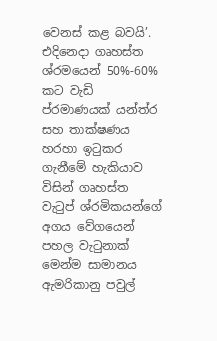වෙනස් කළ බවයි’. එදිනෙදා ගෘහස්ත ශ්රමයෙන් 50%-60% කට වැඩි ප්රමාණයක් යන්ත්ර සහ තාක්ෂණය හරහා ඉටුකර ගැනීමේ හැකියාව විසින් ගෘහස්ත වැටුප් ශ්රමිකයන්ගේ අගය වේගයෙන් පහල වැටුනාක් මෙන්ම සාමානය ඇමරිකානු පවුල්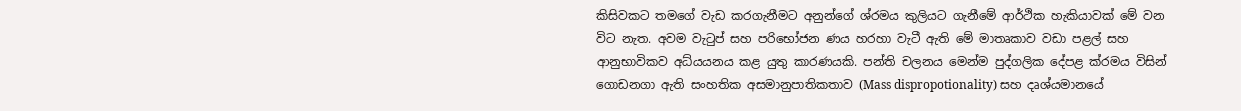කිසිවකට තමගේ වැඩ කරගැනීමට අනුන්ගේ ශ්රමය කුලියට ගැනීමේ ආර්ථික හැකියාවක් මේ වන විට නැත. අවම වැටුප් සහ පරිභෝජන ණය හරහා වැටී ඇති මේ මාතෘකාව වඩා පළල් සහ ආනුභාවිකව අධ්යයනය කළ යුතු කාරණයකි. පන්ති චලනය මෙන්ම පුද්ගලික දේපළ ක්රමය විසින් ගොඩනගා ඇති සංහතික අසමානුපාතිකතාව (Mass dispropotionality) සහ දෘශ්යමානයේ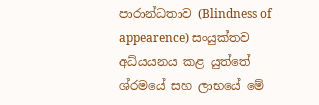පාරාන්ධතාව (Blindness of appearence) සංයුක්තව අධ්යයනය කළ යුත්තේ ශ්රමයේ සහ ලාභයේ මේ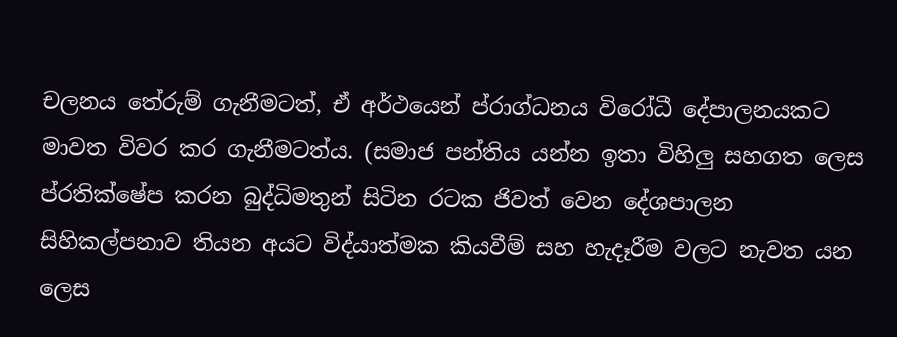චලනය තේරුම් ගැනීමටත්, ඒ අර්ථයෙන් ප්රාග්ධනය විරෝධී දේපාලනයකට මාවත විවර කර ගැනීමටත්ය. (සමාජ පන්තිය යන්න ඉතා විහිලු සහගත ලෙස ප්රතික්ෂේප කරන බුද්ධිමතුන් සිටින රටක ජිවත් වෙන දේශපාලන සිහිකල්පනාව තියන අයට විද්යාත්මක කියවීම් සහ හැදෑරීම වලට නැවත යන ලෙස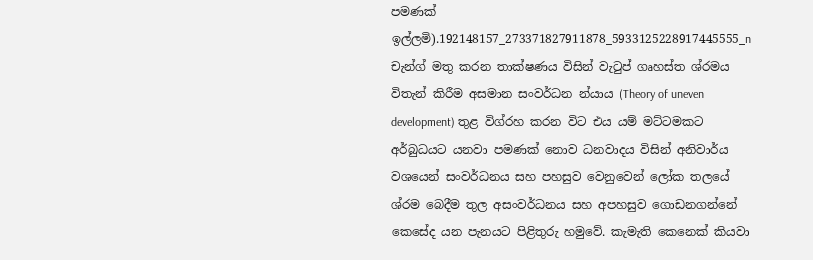පමණක් ඉල්ලමි).192148157_273371827911878_5933125228917445555_n
චැන්ග් මතු කරන තාක්ෂණය විසින් වැටුප් ගෘහස්ත ශ්රමය විතැන් කිරීම අසමාන සංවර්ධන න්යාය (Theory of uneven development) තුළ විග්රහ කරන විට එය යම් මට්ටමකට අර්බුධයට යනවා පමණක් නොව ධනවාදය විසින් අනිවාර්ය වශයෙන් සංවර්ධනය සහ පහසුව වෙනුවෙන් ලෝක තලයේ ශ්රම බෙදීම තුල අසංවර්ධනය සහ අපහසුව ගොඩනගන්නේ කෙසේද යන පැනයට පිළිතුරු හමුවේ. කැමැති කෙනෙක් කියවා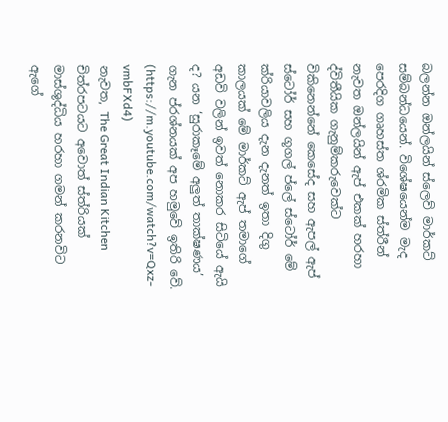බලන්න ඔන්ලයින් ස්ලෙව් මාර්කට් සම්බන්ධයෙන්. විශේෂයෙන්ම මැද පෙරදිග ගෘහස්ත ශ්රමික ස්ත්රීන් නැවත ඔන්ලයින් ඇප් එකක් හරහා ද්විතීයික ගැනුම්කරුවෙක්ට විකිනෙන්නේ කෙසේද සහ ඇපල් ඇප් ස්ටෝර් සහ ගූගල් ප්ලේ ස්ටෝර් මේ ක්රියාවලිය දැන දැනත් ඉතා දිගු කාලයක් මේ මාර්කට් ඇප් තමාගේ අඩවි වලින් ඉවත් නොකර සිටියේ ඇයි ද? යන ‘සුරාකෑමේ අලුත් තාක්ෂණය’ ගැන ප්රශ්නයක් අප හමුවේ ඉතිරි වේ. (https://m.youtube.com/watch?v=Qxz-vmbFXd4)
නැවත, The Great Indian Kitchen චිත්රපටයට අවොත් ස්ත්රියක් මාස්ශුද්ධිය හරහා ගමන් කරනවිට ඇගේ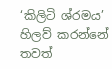‘කිලිටි ශ්රමය’ හිලව් කරන්නේ තවත්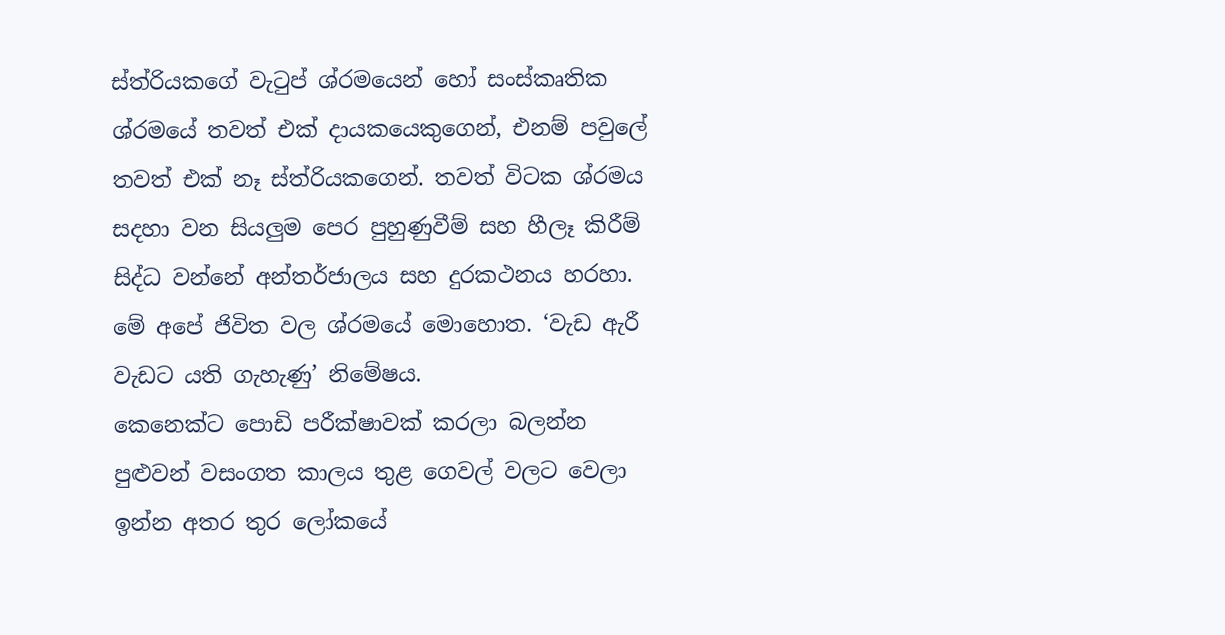ස්ත්රියකගේ වැටුප් ශ්රමයෙන් හෝ සංස්කෘතික ශ්රමයේ තවත් එක් දායකයෙකුගෙන්, එනම් පවුලේ තවත් එක් නෑ ස්ත්රියකගෙන්. තවත් විටක ශ්රමය සදහා වන සියලුම පෙර පුහුණුවීම් සහ හීලෑ කිරීම් සිද්ධ වන්නේ අන්තර්ජාලය සහ දුරකථනය හරහා. මේ අපේ ජිවිත වල ශ්රමයේ මොහොත. ‘වැඩ ඇරී වැඩට යති ගැහැණු’ නිමේෂය.
කෙනෙක්ට පොඩි පරීක්ෂාවක් කරලා බලන්න පුළුවන් වසංගත කාලය තුළ ගෙවල් වලට වෙලා ඉන්න අතර තුර ලෝකයේ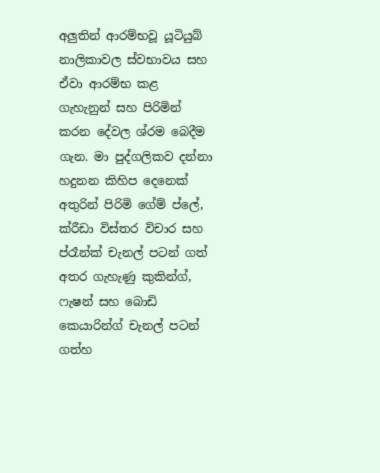අලුතින් ආරම්භවූ යූටියුබ් නාලිකාවල ස්වභාවය සහ ඒවා ආරම්භ කළ ගැහැනුන් සහ පිරිමින් කරන දේවල ශ්රම බෙදීම ගැන. මා පුද්ගලිකව දන්නා හදුනන කිහිප දෙනෙක් අතුරින් පිරිමි ගේම් ප්ලේ, ක්රීඩා විස්තර විචාර සහ ප්රෑන්ක් චැනල් පටන් ගත් අතර ගැහැණු කුකින්ග්, ෆැෂන් සහ බොඩි කෙයාරින්ග් චැනල් පටන් ගත්හ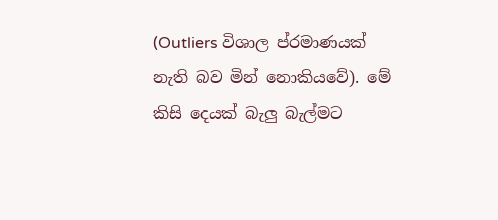(Outliers විශාල ප්රමාණයක් නැති බව මින් නොකියවේ). මේ කිසි දෙයක් බැලු බැල්මට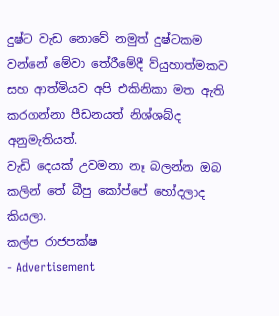දුෂ්ට වැඩ නොවේ නමුත් දුෂ්ටකම වන්නේ මේවා තේරීමේදී ව්යුහාත්මකව සහ ආත්මියව අපි එකිනිකා මත ඇති කරගන්නා පීඩනයත් නිශ්ශබ්ද අනුමැතියත්.
වැඩි දෙයක් උවමනා නෑ බලන්න ඔබ කලින් තේ බීපු කෝප්පේ හෝදලාද කියලා.
කල්ප රාජපක්ෂ
- Advertisement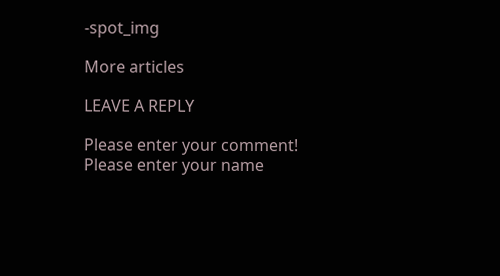-spot_img

More articles

LEAVE A REPLY

Please enter your comment!
Please enter your name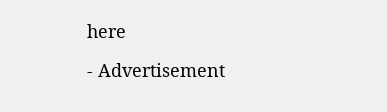here

- Advertisement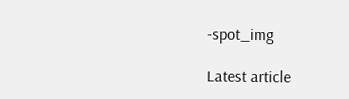-spot_img

Latest article